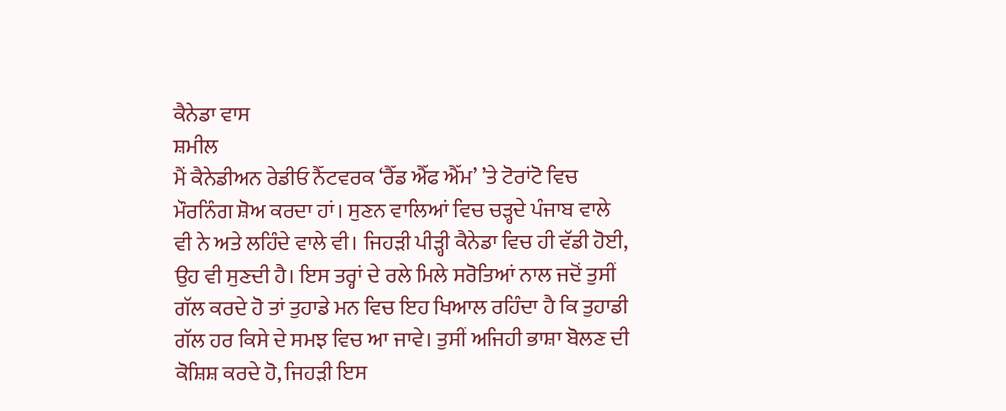ਕੈਨੇਡਾ ਵਾਸ
ਸ਼ਮੀਲ
ਮੈਂ ਕੈਨੇਡੀਅਨ ਰੇਡੀਓ ਨੈੱਟਵਰਕ ‘ਰੈੱਡ ਐੱਫ ਐੱਮ’ ’ਤੇ ਟੋਰਾਂਟੋ ਵਿਚ ਮੌਰਨਿੰਗ ਸ਼ੋਅ ਕਰਦਾ ਹਾਂ। ਸੁਣਨ ਵਾਲਿਆਂ ਵਿਚ ਚੜ੍ਹਦੇ ਪੰਜਾਬ ਵਾਲੇ ਵੀ ਨੇ ਅਤੇ ਲਹਿੰਦੇ ਵਾਲੇ ਵੀ। ਜਿਹੜੀ ਪੀੜ੍ਹੀ ਕੈਨੇਡਾ ਵਿਚ ਹੀ ਵੱਡੀ ਹੋਈ, ਉਹ ਵੀ ਸੁਣਦੀ ਹੈ। ਇਸ ਤਰ੍ਹਾਂ ਦੇ ਰਲੇ ਮਿਲੇ ਸਰੋਤਿਆਂ ਨਾਲ ਜਦੋਂ ਤੁਸੀਂ ਗੱਲ ਕਰਦੇ ਹੋ ਤਾਂ ਤੁਹਾਡੇ ਮਨ ਵਿਚ ਇਹ ਖਿਆਲ ਰਹਿੰਦਾ ਹੈ ਕਿ ਤੁਹਾਡੀ ਗੱਲ ਹਰ ਕਿਸੇ ਦੇ ਸਮਝ ਵਿਚ ਆ ਜਾਵੇ। ਤੁਸੀਂ ਅਜਿਹੀ ਭਾਸ਼ਾ ਬੋਲਣ ਦੀ ਕੋਸ਼ਿਸ਼ ਕਰਦੇ ਹੋ, ਜਿਹੜੀ ਇਸ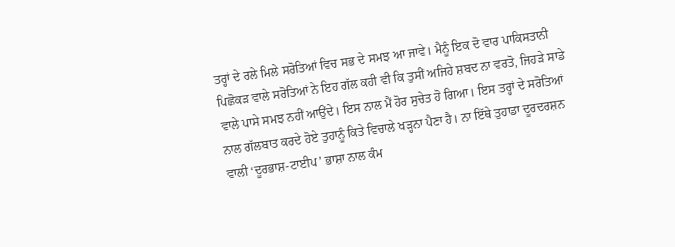ਤਰ੍ਹਾਂ ਦੇ ਰਲੇ ਮਿਲੇ ਸਰੋਤਿਆਂ ਵਿਚ ਸਭ ਦੇ ਸਮਝ ਆ ਜਾਵੇ। ਮੈਨੂੰ ਇਕ ਦੋ ਵਾਰ ਪਾਕਿਸਤਾਨੀ ਪਿਛੋਕੜ ਵਾਲੇ ਸਰੋਤਿਆਂ ਨੇ ਇਹ ਗੱਲ ਕਹੀ ਵੀ ਕਿ ਤੁਸੀਂ ਅਜਿਹੇ ਸ਼ਬਦ ਨਾ ਵਰਤੋ, ਜਿਹੜੇ ਸਾਡੇ ਵਾਲੇ ਪਾਸੇ ਸਮਝ ਨਹੀਂ ਆਉਂਦੇ। ਇਸ ਨਾਲ ਮੈਂ ਹੋਰ ਸੁਚੇਤ ਹੋ ਗਿਆ। ਇਸ ਤਰ੍ਹਾਂ ਦੇ ਸਰੋਤਿਆਂ ਨਾਲ ਗੱਲਬਾਤ ਕਰਦੇ ਹੋਏ ਤੁਹਾਨੂੰ ਕਿਤੇ ਵਿਚਾਲੇ ਖੜ੍ਹਨਾ ਪੈਣਾ ਹੈ। ਨਾ ਇੱਥੇ ਤੁਹਾਡਾ ਦੂਰਦਰਸ਼ਨ ਵਾਲੀ ‘ਦੂਰਭਾਸ਼-ਟਾਈਪ’ ਭਾਸ਼ਾ ਨਾਲ ਕੰਮ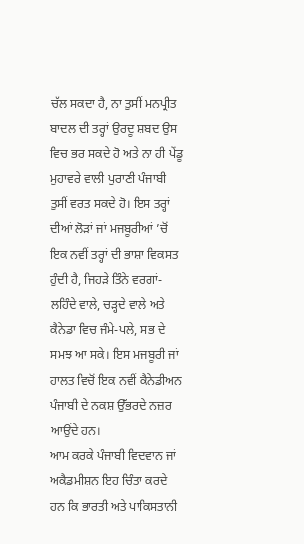ਚੱਲ ਸਕਦਾ ਹੈ, ਨਾ ਤੁਸੀਂ ਮਨਪ੍ਰੀਤ ਬਾਦਲ ਦੀ ਤਰ੍ਹਾਂ ਉਰਦੂ ਸ਼ਬਦ ਉਸ ਵਿਚ ਭਰ ਸਕਦੇ ਹੋ ਅਤੇ ਨਾ ਹੀ ਪੇਂਡੂ ਮੁਹਾਵਰੇ ਵਾਲੀ ਪੁਰਾਣੀ ਪੰਜਾਬੀ ਤੁਸੀਂ ਵਰਤ ਸਕਦੇ ਹੋ। ਇਸ ਤਰ੍ਹਾਂ ਦੀਆਂ ਲੋੜਾਂ ਜਾਂ ਮਜਬੂਰੀਆਂ ’ਚੋਂ ਇਕ ਨਵੀਂ ਤਰ੍ਹਾਂ ਦੀ ਭਾਸ਼ਾ ਵਿਕਸਤ ਹੁੰਦੀ ਹੈ, ਜਿਹੜੇ ਤਿੰਨੇ ਵਰਗਾਂ- ਲਹਿੰਦੇ ਵਾਲੇ, ਚੜ੍ਹਦੇ ਵਾਲੇ ਅਤੇ ਕੈਨੇਡਾ ਵਿਚ ਜੰਮੇ-ਪਲੇ, ਸਭ ਦੇ ਸਮਝ ਆ ਸਕੇ। ਇਸ ਮਜਬੂਰੀ ਜਾਂ ਹਾਲਤ ਵਿਚੋਂ ਇਕ ਨਵੀਂ ਕੈਨੇਡੀਅਨ ਪੰਜਾਬੀ ਦੇ ਨਕਸ਼ ਉੱਭਰਦੇ ਨਜ਼ਰ ਆਉਂਦੇ ਹਨ।
ਆਮ ਕਰਕੇ ਪੰਜਾਬੀ ਵਿਦਵਾਨ ਜਾਂ ਅਕੈਡਮੀਸ਼ਨ ਇਹ ਚਿੰਤਾ ਕਰਦੇ ਹਨ ਕਿ ਭਾਰਤੀ ਅਤੇ ਪਾਕਿਸਤਾਨੀ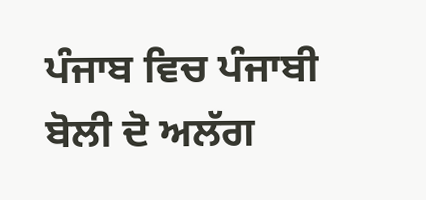ਪੰਜਾਬ ਵਿਚ ਪੰਜਾਬੀ ਬੋਲੀ ਦੋ ਅਲੱਗ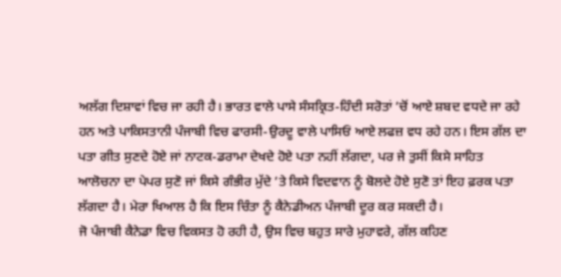ਅਲੱਗ ਦਿਸ਼ਾਵਾਂ ਵਿਚ ਜਾ ਰਹੀ ਹੈ। ਭਾਰਤ ਵਾਲੇ ਪਾਸੇ ਸੰਸਕ੍ਰਿਤ-ਹਿੰਦੀ ਸਰੋਤਾਂ ’ਚੋਂ ਆਏ ਸ਼ਬਦ ਵਧਦੇ ਜਾ ਰਹੇ ਹਨ ਅਤੇ ਪਾਕਿਸਤਾਨੀ ਪੰਜਾਬੀ ਵਿਚ ਫਾਰਸੀ-ਉਰਦੂ ਵਾਲੇ ਪਾਸਿਓਂ ਆਏ ਲਫਜ਼ ਵਧ ਰਹੇ ਹਨ। ਇਸ ਗੱਲ ਦਾ ਪਤਾ ਗੀਤ ਸੁਣਦੇ ਹੋਏ ਜਾਂ ਨਾਟਕ-ਡਰਾਮਾ ਦੇਖਦੇ ਹੋਏ ਪਤਾ ਨਹੀਂ ਲੱਗਦਾ, ਪਰ ਜੇ ਤੁਸੀਂ ਕਿਸੇ ਸਾਹਿਤ ਆਲੋਚਨਾ ਦਾ ਪੇਪਰ ਸੁਣੋ ਜਾਂ ਕਿਸੇ ਗੰਭੀਰ ਮੁੱਦੇ ’ਤੇ ਕਿਸੇ ਵਿਦਵਾਨ ਨੂੰ ਬੋਲਦੇ ਹੋਏ ਸੁਣੋ ਤਾਂ ਇਹ ਫ਼ਰਕ ਪਤਾ ਲੱਗਦਾ ਹੈ। ਮੇਰਾ ਖਿਆਲ ਹੈ ਕਿ ਇਸ ਚਿੰਤਾ ਨੂੰ ਕੈਨੇਡੀਅਨ ਪੰਜਾਬੀ ਦੂਰ ਕਰ ਸਕਦੀ ਹੈ।
ਜੋ ਪੰਜਾਬੀ ਕੈਨੇਡਾ ਵਿਚ ਵਿਕਸਤ ਹੋ ਰਹੀ ਹੈ, ਉਸ ਵਿਚ ਬਹੁਤ ਸਾਰੇ ਮੁਹਾਵਰੇ, ਗੱਲ ਕਹਿਣ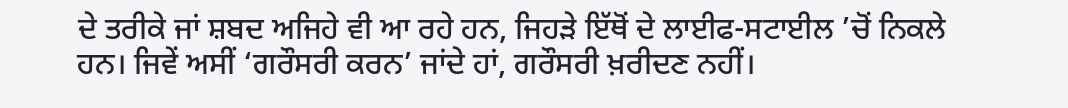ਦੇ ਤਰੀਕੇ ਜਾਂ ਸ਼ਬਦ ਅਜਿਹੇ ਵੀ ਆ ਰਹੇ ਹਨ, ਜਿਹੜੇ ਇੱਥੋਂ ਦੇ ਲਾਈਫ-ਸਟਾਈਲ ’ਚੋਂ ਨਿਕਲੇ ਹਨ। ਜਿਵੇਂ ਅਸੀਂ ‘ਗਰੌਸਰੀ ਕਰਨ’ ਜਾਂਦੇ ਹਾਂ, ਗਰੌਸਰੀ ਖ਼ਰੀਦਣ ਨਹੀਂ।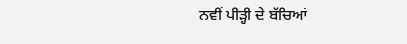ਨਵੀਂ ਪੀੜ੍ਹੀ ਦੇ ਬੱਚਿਆਂ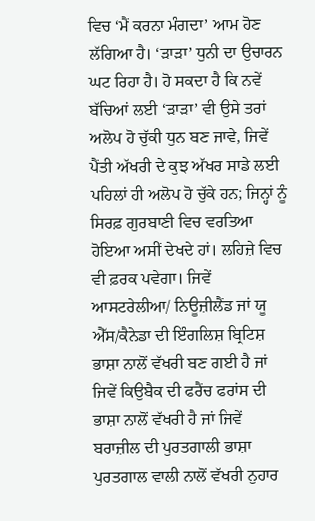ਵਿਚ ‘ਮੈਂ ਕਰਨਾ ਮੰਗਦਾ’ ਆਮ ਹੋਣ ਲੱਗਿਆ ਹੈ। ‘ੜਾੜਾ’ ਧੁਨੀ ਦਾ ਉਚਾਰਨ ਘਟ ਰਿਹਾ ਹੈ। ਹੋ ਸਕਦਾ ਹੈ ਕਿ ਨਵੇਂ ਬੱਚਿਆਂ ਲਈ ‘ੜਾੜਾ’ ਵੀ ਉਸੇ ਤਰਾਂ ਅਲੋਪ ਹੋ ਚੁੱਕੀ ਧੁਨ ਬਣ ਜਾਵੇ, ਜਿਵੇਂ ਪੈਂਤੀ ਅੱਖਰੀ ਦੇ ਕੁਝ ਅੱਖਰ ਸਾਡੇ ਲਈ ਪਹਿਲਾਂ ਹੀ ਅਲੋਪ ਹੋ ਚੁੱਕੇ ਹਨ; ਜਿਨ੍ਹਾਂ ਨੂੰ ਸਿਰਫ਼ ਗੁਰਬਾਣੀ ਵਿਚ ਵਰਤਿਆ ਹੋਇਆ ਅਸੀਂ ਦੇਖਦੇ ਹਾਂ। ਲਹਿਜ਼ੇ ਵਿਚ ਵੀ ਫ਼ਰਕ ਪਵੇਗਾ। ਜਿਵੇਂ ਆਸਟਰੇਲੀਆ/ ਨਿਊਜ਼ੀਲੈਂਡ ਜਾਂ ਯੂ ਐੱਸ/ਕੈਨੇਡਾ ਦੀ ਇੰਗਲਿਸ਼ ਬ੍ਰਿਟਿਸ਼ ਭਾਸ਼ਾ ਨਾਲੋਂ ਵੱਖਰੀ ਬਣ ਗਈ ਹੈ ਜਾਂ ਜਿਵੇਂ ਕਿਉਬੈਕ ਦੀ ਫਰੈਂਚ ਫਰਾਂਸ ਦੀ ਭਾਸ਼ਾ ਨਾਲੋਂ ਵੱਖਰੀ ਹੈ ਜਾਂ ਜਿਵੇਂ ਬਰਾਜ਼ੀਲ ਦੀ ਪੁਰਤਗਾਲੀ ਭਾਸ਼ਾ ਪੁਰਤਗਾਲ ਵਾਲੀ ਨਾਲੋਂ ਵੱਖਰੀ ਨੁਹਾਰ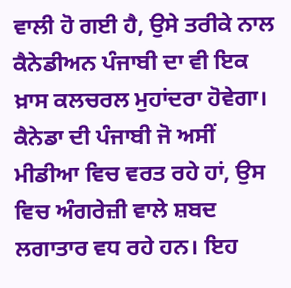ਵਾਲੀ ਹੋ ਗਈ ਹੈ, ਉਸੇ ਤਰੀਕੇ ਨਾਲ ਕੈਨੇਡੀਅਨ ਪੰਜਾਬੀ ਦਾ ਵੀ ਇਕ ਖ਼ਾਸ ਕਲਚਰਲ ਮੁਹਾਂਦਰਾ ਹੋਵੇਗਾ।
ਕੈਨੇਡਾ ਦੀ ਪੰਜਾਬੀ ਜੋ ਅਸੀਂ ਮੀਡੀਆ ਵਿਚ ਵਰਤ ਰਹੇ ਹਾਂ, ਉਸ ਵਿਚ ਅੰਗਰੇਜ਼ੀ ਵਾਲੇ ਸ਼ਬਦ ਲਗਾਤਾਰ ਵਧ ਰਹੇ ਹਨ। ਇਹ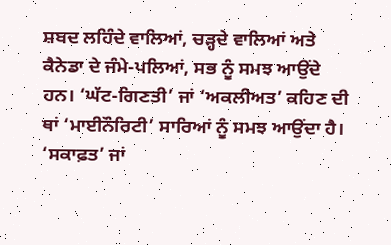ਸ਼ਬਦ ਲਹਿੰਦੇ ਵਾਲਿਆਂ, ਚੜ੍ਹਦੇ ਵਾਲਿਆਂ ਅਤੇ ਕੈਨੇਡਾ ਦੇ ਜੰਮੇ-ਪਲਿਆਂ, ਸਭ ਨੂੰ ਸਮਝ ਆਉਂਦੇ ਹਨ। ‘ਘੱਟ-ਗਿਣਤੀ’ ਜਾਂ ‘ਅਕਲੀਅਤ’ ਕਹਿਣ ਦੀ ਥਾਂ ‘ਮਾਈਨੌਰਿਟੀ’ ਸਾਰਿਆਂ ਨੂੰ ਸਮਝ ਆਉਂਦਾ ਹੈ। ‘ਸਕਾਫ਼ਤ’ ਜਾਂ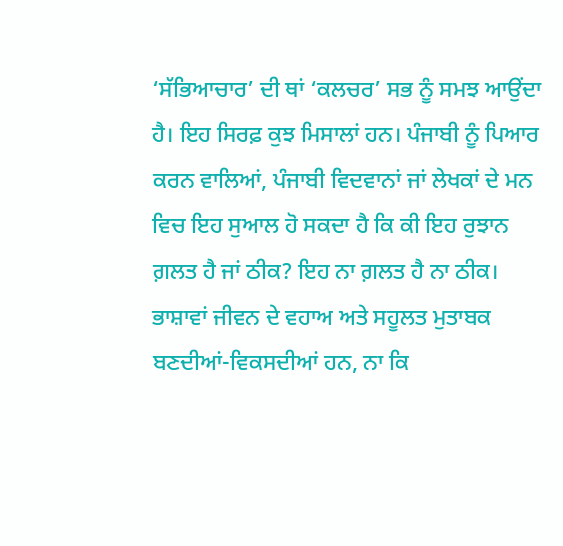‘ਸੱਭਿਆਚਾਰ’ ਦੀ ਥਾਂ ‘ਕਲਚਰ’ ਸਭ ਨੂੰ ਸਮਝ ਆਉਂਦਾ ਹੈ। ਇਹ ਸਿਰਫ਼ ਕੁਝ ਮਿਸਾਲਾਂ ਹਨ। ਪੰਜਾਬੀ ਨੂੰ ਪਿਆਰ ਕਰਨ ਵਾਲਿਆਂ, ਪੰਜਾਬੀ ਵਿਦਵਾਨਾਂ ਜਾਂ ਲੇਖਕਾਂ ਦੇ ਮਨ ਵਿਚ ਇਹ ਸੁਆਲ ਹੋ ਸਕਦਾ ਹੈ ਕਿ ਕੀ ਇਹ ਰੁਝਾਨ ਗ਼ਲਤ ਹੈ ਜਾਂ ਠੀਕ? ਇਹ ਨਾ ਗ਼ਲਤ ਹੈ ਨਾ ਠੀਕ। ਭਾਸ਼ਾਵਾਂ ਜੀਵਨ ਦੇ ਵਹਾਅ ਅਤੇ ਸਹੂਲਤ ਮੁਤਾਬਕ ਬਣਦੀਆਂ-ਵਿਕਸਦੀਆਂ ਹਨ, ਨਾ ਕਿ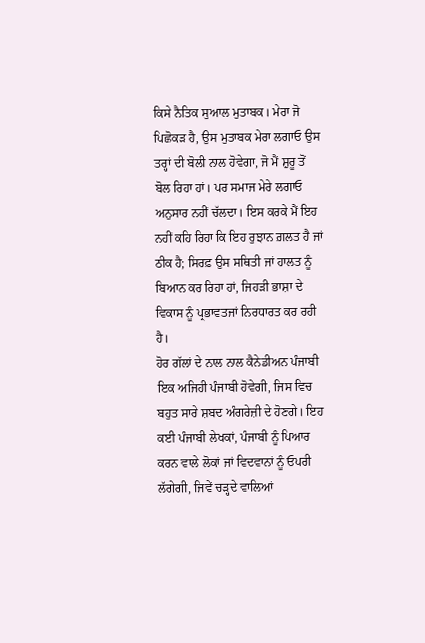ਕਿਸੇ ਨੈਤਿਕ ਸੁਆਲ ਮੁਤਾਬਕ। ਮੇਰਾ ਜੋ ਪਿਛੋਕੜ ਹੈ, ਉਸ ਮੁਤਾਬਕ ਮੇਰਾ ਲਗਾਓ ਉਸ ਤਰ੍ਹਾਂ ਦੀ ਬੋਲੀ ਨਾਲ ਹੋਵੇਗਾ, ਜੋ ਮੈਂ ਸ਼ੁਰੂ ਤੋਂ ਬੋਲ ਰਿਹਾ ਹਾਂ। ਪਰ ਸਮਾਜ ਮੇਰੇ ਲਗਾਓ ਅਨੁਸਾਰ ਨਹੀਂ ਚੱਲਦਾ। ਇਸ ਕਰਕੇ ਮੈਂ ਇਹ ਨਹੀਂ ਕਹਿ ਰਿਹਾ ਕਿ ਇਹ ਰੁਝਾਨ ਗ਼ਲਤ ਹੈ ਜਾਂ ਠੀਕ ਹੈ; ਸਿਰਫ਼ ਉਸ ਸਥਿਤੀ ਜਾਂ ਹਾਲਤ ਨੂੰ ਬਿਆਨ ਕਰ ਰਿਹਾ ਹਾਂ, ਜਿਹੜੀ ਭਾਸ਼ਾ ਦੇ ਵਿਕਾਸ ਨੂੰ ਪ੍ਰਭਾਵਤਜਾਂ ਨਿਰਧਾਰਤ ਕਰ ਰਹੀ ਹੈ।
ਹੋਰ ਗੱਲਾਂ ਦੇ ਨਾਲ ਨਾਲ ਕੈਨੇਡੀਅਨ ਪੰਜਾਬੀ ਇਕ ਅਜਿਹੀ ਪੰਜਾਬੀ ਹੋਵੇਗੀ, ਜਿਸ ਵਿਚ ਬਹੁਤ ਸਾਰੇ ਸ਼ਬਦ ਅੰਗਰੇਜ਼ੀ ਦੇ ਹੋਣਗੇ। ਇਹ ਕਈ ਪੰਜਾਬੀ ਲੇਖਕਾਂ, ਪੰਜਾਬੀ ਨੂੰ ਪਿਆਰ ਕਰਨ ਵਾਲੇ ਲੋਕਾਂ ਜਾਂ ਵਿਦਵਾਨਾਂ ਨੂੰ ਓਪਰੀ ਲੱਗੇਗੀ, ਜਿਵੇਂ ਚੜ੍ਹਦੇ ਵਾਲਿਆਂ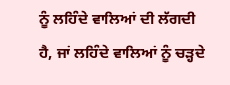ਨੂੰ ਲਹਿੰਦੇ ਵਾਲਿਆਂ ਦੀ ਲੱਗਦੀ ਹੈ, ਜਾਂ ਲਹਿੰਦੇ ਵਾਲਿਆਂ ਨੂੰ ਚੜ੍ਹਦੇ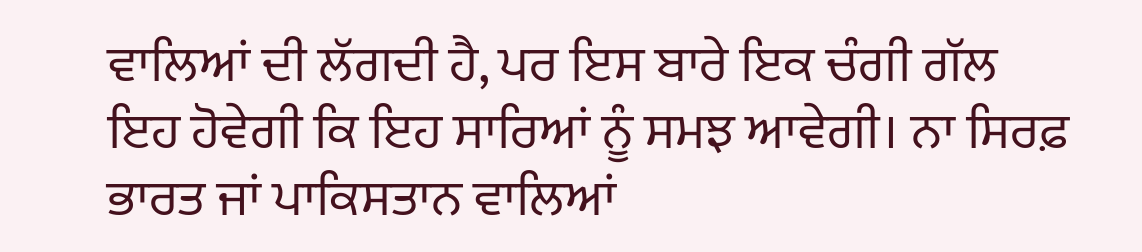ਵਾਲਿਆਂ ਦੀ ਲੱਗਦੀ ਹੈ, ਪਰ ਇਸ ਬਾਰੇ ਇਕ ਚੰਗੀ ਗੱਲ ਇਹ ਹੋਵੇਗੀ ਕਿ ਇਹ ਸਾਰਿਆਂ ਨੂੰ ਸਮਝ ਆਵੇਗੀ। ਨਾ ਸਿਰਫ਼ ਭਾਰਤ ਜਾਂ ਪਾਕਿਸਤਾਨ ਵਾਲਿਆਂ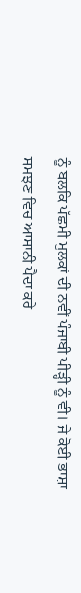ਨੂੰ ਬਲਕਿ ਪੱਛਮੀ ਮੁਲਕਾਂ ਦੀ ਨਵੀਂ ਪੰਜਾਬੀ ਪੀੜ੍ਹੀ ਨੂੰ ਵੀ। ਜੇ ਕੋਈ ਭਾਸ਼ਾ ਸਮਝਣ ਵਿਚ ਆਸਾਨੀ ਪੈਦਾ ਕਰੇ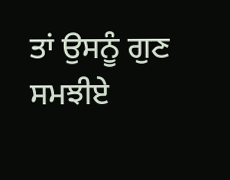ਤਾਂ ਉਸਨੂੰ ਗੁਣ ਸਮਝੀਏ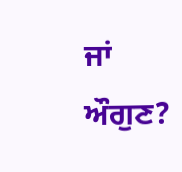ਜਾਂ ਔਗੁਣ?